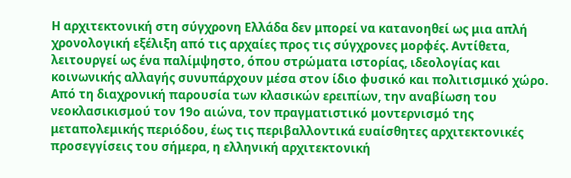Η αρχιτεκτονική στη σύγχρονη Ελλάδα δεν μπορεί να κατανοηθεί ως μια απλή χρονολογική εξέλιξη από τις αρχαίες προς τις σύγχρονες μορφές. Αντίθετα, λειτουργεί ως ένα παλίμψηστο, όπου στρώματα ιστορίας, ιδεολογίας και κοινωνικής αλλαγής συνυπάρχουν μέσα στον ίδιο φυσικό και πολιτισμικό χώρο. Από τη διαχρονική παρουσία των κλασικών ερειπίων, την αναβίωση του νεοκλασικισμού τον 19ο αιώνα, τον πραγματιστικό μοντερνισμό της μεταπολεμικής περιόδου, έως τις περιβαλλοντικά ευαίσθητες αρχιτεκτονικές προσεγγίσεις του σήμερα, η ελληνική αρχιτεκτονική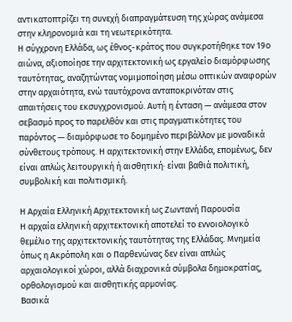αντικατοπτρίζει τη συνεχή διαπραγμάτευση της χώρας ανάμεσα στην κληρονομιά και τη νεωτερικότητα.
Η σύγχρονη Ελλάδα, ως έθνος-κράτος που συγκροτήθηκε τον 19ο αιώνα, αξιοποίησε την αρχιτεκτονική ως εργαλείο διαμόρφωσης ταυτότητας, αναζητώντας νομιμοποίηση μέσω οπτικών αναφορών στην αρχαιότητα, ενώ ταυτόχρονα ανταποκρινόταν στις απαιτήσεις του εκσυγχρονισμού. Αυτή η ένταση — ανάμεσα στον σεβασμό προς το παρελθόν και στις πραγματικότητες του παρόντος — διαμόρφωσε το δομημένο περιβάλλον με μοναδικά σύνθετους τρόπους. Η αρχιτεκτονική στην Ελλάδα, επομένως, δεν είναι απλώς λειτουργική ή αισθητική· είναι βαθιά πολιτική, συμβολική και πολιτισμική.

Η Αρχαία Ελληνική Αρχιτεκτονική ως Ζωντανή Παρουσία
Η αρχαία ελληνική αρχιτεκτονική αποτελεί το εννοιολογικό θεμέλιο της αρχιτεκτονικής ταυτότητας της Ελλάδας. Μνημεία όπως η Ακρόπολη και ο Παρθενώνας δεν είναι απλώς αρχαιολογικοί χώροι, αλλά διαχρονικά σύμβολα δημοκρατίας, ορθολογισμού και αισθητικής αρμονίας.
Βασικά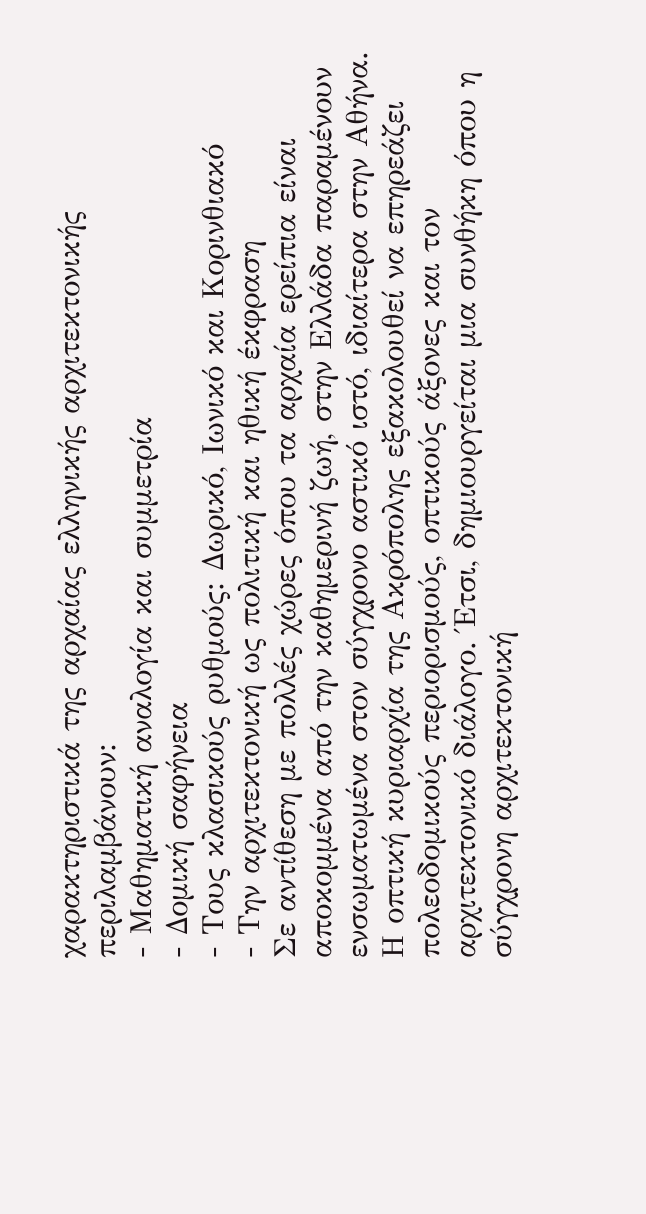χαρακτηριστικά της αρχαίας ελληνικής αρχιτεκτονικής περιλαμβάνουν:
- Μαθηματική αναλογία και συμμετρία
- Δομική σαφήνεια
- Τους κλασικούς ρυθμούς: Δωρικό, Ιωνικό και Κορινθιακό
- Την αρχιτεκτονική ως πολιτική και ηθική έκφραση
Σε αντίθεση με πολλές χώρες όπου τα αρχαία ερείπια είναι αποκομμένα από την καθημερινή ζωή, στην Ελλάδα παραμένουν ενσωματωμένα στον σύγχρονο αστικό ιστό, ιδιαίτερα στην Αθήνα. Η οπτική κυριαρχία της Ακρόπολης εξακολουθεί να επηρεάζει πολεοδομικούς περιορισμούς, οπτικούς άξονες και τον αρχιτεκτονικό διάλογο. Έτσι, δημιουργείται μια συνθήκη όπου η σύγχρονη αρχιτεκτονική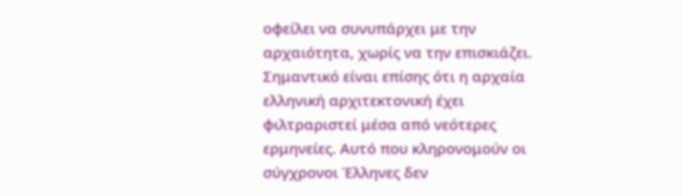οφείλει να συνυπάρχει με την αρχαιότητα, χωρίς να την επισκιάζει.
Σημαντικό είναι επίσης ότι η αρχαία ελληνική αρχιτεκτονική έχει φιλτραριστεί μέσα από νεότερες ερμηνείες. Αυτό που κληρονομούν οι σύγχρονοι Έλληνες δεν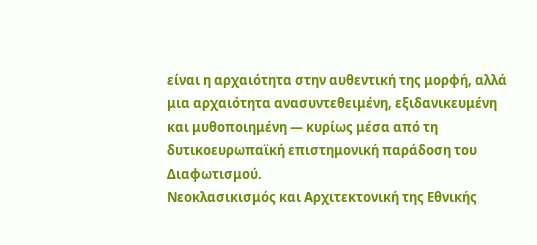είναι η αρχαιότητα στην αυθεντική της μορφή, αλλά μια αρχαιότητα ανασυντεθειμένη, εξιδανικευμένη και μυθοποιημένη — κυρίως μέσα από τη δυτικοευρωπαϊκή επιστημονική παράδοση του Διαφωτισμού.
Νεοκλασικισμός και Αρχιτεκτονική της Εθνικής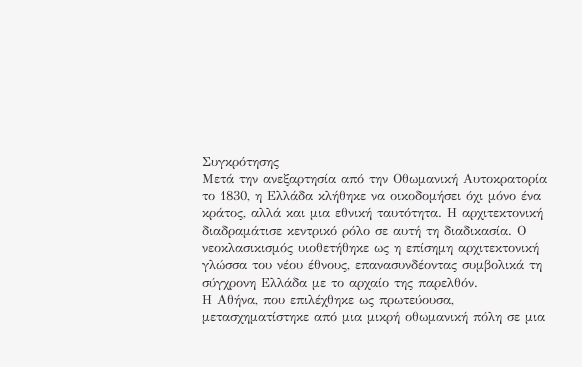Συγκρότησης
Μετά την ανεξαρτησία από την Οθωμανική Αυτοκρατορία το 1830, η Ελλάδα κλήθηκε να οικοδομήσει όχι μόνο ένα κράτος, αλλά και μια εθνική ταυτότητα. Η αρχιτεκτονική διαδραμάτισε κεντρικό ρόλο σε αυτή τη διαδικασία. Ο νεοκλασικισμός υιοθετήθηκε ως η επίσημη αρχιτεκτονική γλώσσα του νέου έθνους, επανασυνδέοντας συμβολικά τη σύγχρονη Ελλάδα με το αρχαίο της παρελθόν.
Η Αθήνα, που επιλέχθηκε ως πρωτεύουσα, μετασχηματίστηκε από μια μικρή οθωμανική πόλη σε μια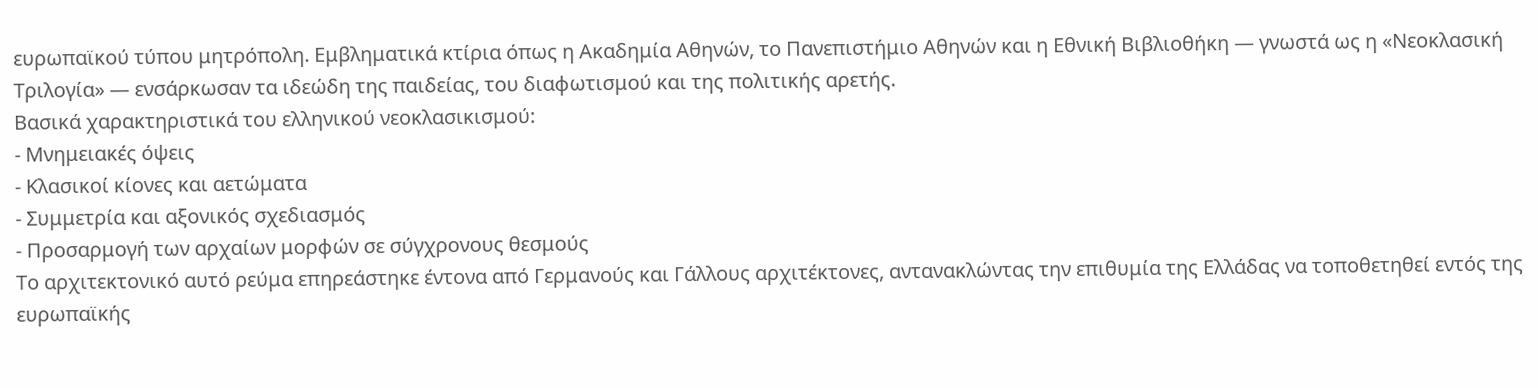ευρωπαϊκού τύπου μητρόπολη. Εμβληματικά κτίρια όπως η Ακαδημία Αθηνών, το Πανεπιστήμιο Αθηνών και η Εθνική Βιβλιοθήκη — γνωστά ως η «Νεοκλασική Τριλογία» — ενσάρκωσαν τα ιδεώδη της παιδείας, του διαφωτισμού και της πολιτικής αρετής.
Βασικά χαρακτηριστικά του ελληνικού νεοκλασικισμού:
- Μνημειακές όψεις
- Κλασικοί κίονες και αετώματα
- Συμμετρία και αξονικός σχεδιασμός
- Προσαρμογή των αρχαίων μορφών σε σύγχρονους θεσμούς
Το αρχιτεκτονικό αυτό ρεύμα επηρεάστηκε έντονα από Γερμανούς και Γάλλους αρχιτέκτονες, αντανακλώντας την επιθυμία της Ελλάδας να τοποθετηθεί εντός της ευρωπαϊκής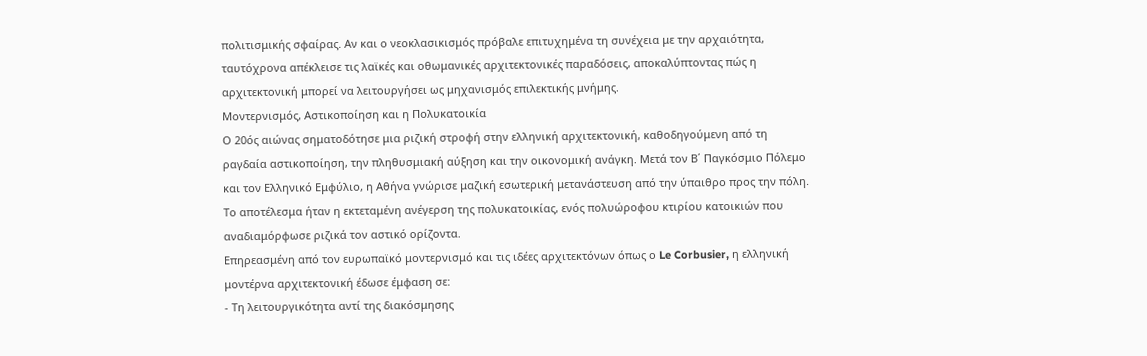πολιτισμικής σφαίρας. Αν και ο νεοκλασικισμός πρόβαλε επιτυχημένα τη συνέχεια με την αρχαιότητα, ταυτόχρονα απέκλεισε τις λαϊκές και οθωμανικές αρχιτεκτονικές παραδόσεις, αποκαλύπτοντας πώς η αρχιτεκτονική μπορεί να λειτουργήσει ως μηχανισμός επιλεκτικής μνήμης.
Μοντερνισμός, Αστικοποίηση και η Πολυκατοικία
Ο 20ός αιώνας σηματοδότησε μια ριζική στροφή στην ελληνική αρχιτεκτονική, καθοδηγούμενη από τη ραγδαία αστικοποίηση, την πληθυσμιακή αύξηση και την οικονομική ανάγκη. Μετά τον Β΄ Παγκόσμιο Πόλεμο και τον Ελληνικό Εμφύλιο, η Αθήνα γνώρισε μαζική εσωτερική μετανάστευση από την ύπαιθρο προς την πόλη. Το αποτέλεσμα ήταν η εκτεταμένη ανέγερση της πολυκατοικίας, ενός πολυώροφου κτιρίου κατοικιών που αναδιαμόρφωσε ριζικά τον αστικό ορίζοντα.
Επηρεασμένη από τον ευρωπαϊκό μοντερνισμό και τις ιδέες αρχιτεκτόνων όπως ο Le Corbusier, η ελληνική μοντέρνα αρχιτεκτονική έδωσε έμφαση σε:
- Τη λειτουργικότητα αντί της διακόσμησης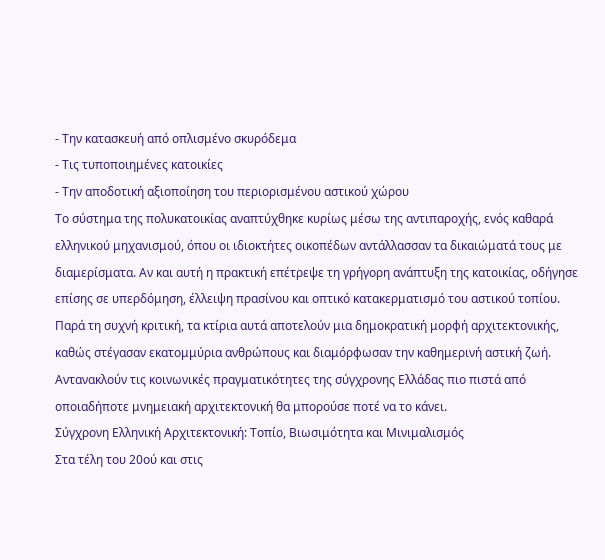- Την κατασκευή από οπλισμένο σκυρόδεμα
- Τις τυποποιημένες κατοικίες
- Την αποδοτική αξιοποίηση του περιορισμένου αστικού χώρου
Το σύστημα της πολυκατοικίας αναπτύχθηκε κυρίως μέσω της αντιπαροχής, ενός καθαρά ελληνικού μηχανισμού, όπου οι ιδιοκτήτες οικοπέδων αντάλλασσαν τα δικαιώματά τους με διαμερίσματα. Αν και αυτή η πρακτική επέτρεψε τη γρήγορη ανάπτυξη της κατοικίας, οδήγησε επίσης σε υπερδόμηση, έλλειψη πρασίνου και οπτικό κατακερματισμό του αστικού τοπίου.
Παρά τη συχνή κριτική, τα κτίρια αυτά αποτελούν μια δημοκρατική μορφή αρχιτεκτονικής, καθώς στέγασαν εκατομμύρια ανθρώπους και διαμόρφωσαν την καθημερινή αστική ζωή. Αντανακλούν τις κοινωνικές πραγματικότητες της σύγχρονης Ελλάδας πιο πιστά από οποιαδήποτε μνημειακή αρχιτεκτονική θα μπορούσε ποτέ να το κάνει.
Σύγχρονη Ελληνική Αρχιτεκτονική: Τοπίο, Βιωσιμότητα και Μινιμαλισμός
Στα τέλη του 20ού και στις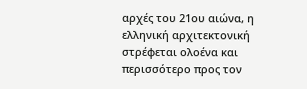αρχές του 21ου αιώνα, η ελληνική αρχιτεκτονική στρέφεται ολοένα και περισσότερο προς τον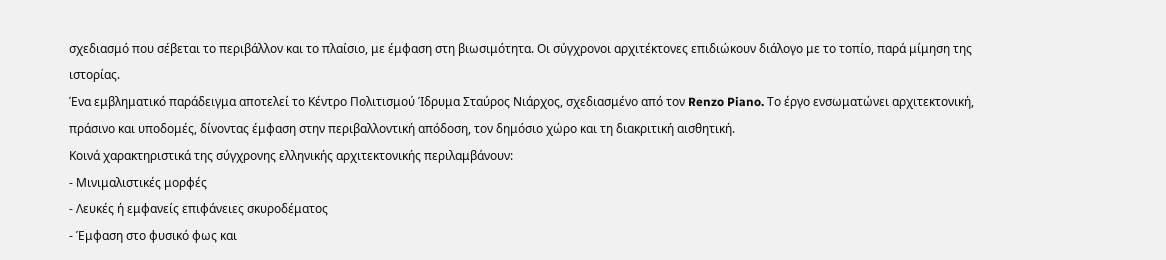σχεδιασμό που σέβεται το περιβάλλον και το πλαίσιο, με έμφαση στη βιωσιμότητα. Οι σύγχρονοι αρχιτέκτονες επιδιώκουν διάλογο με το τοπίο, παρά μίμηση της ιστορίας.
Ένα εμβληματικό παράδειγμα αποτελεί το Κέντρο Πολιτισμού Ίδρυμα Σταύρος Νιάρχος, σχεδιασμένο από τον Renzo Piano. Το έργο ενσωματώνει αρχιτεκτονική, πράσινο και υποδομές, δίνοντας έμφαση στην περιβαλλοντική απόδοση, τον δημόσιο χώρο και τη διακριτική αισθητική.
Κοινά χαρακτηριστικά της σύγχρονης ελληνικής αρχιτεκτονικής περιλαμβάνουν:
- Μινιμαλιστικές μορφές
- Λευκές ή εμφανείς επιφάνειες σκυροδέματος
- Έμφαση στο φυσικό φως και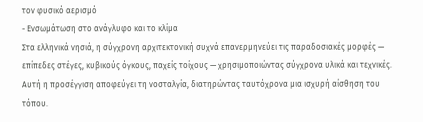τον φυσικό αερισμό
- Ενσωμάτωση στο ανάγλυφο και το κλίμα
Στα ελληνικά νησιά, η σύγχρονη αρχιτεκτονική συχνά επανερμηνεύει τις παραδοσιακές μορφές — επίπεδες στέγες, κυβικούς όγκους, παχείς τοίχους — χρησιμοποιώντας σύγχρονα υλικά και τεχνικές. Αυτή η προσέγγιση αποφεύγει τη νοσταλγία, διατηρώντας ταυτόχρονα μια ισχυρή αίσθηση του τόπου.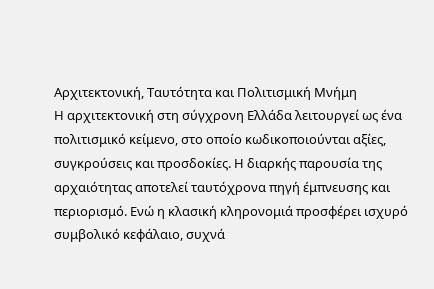Αρχιτεκτονική, Ταυτότητα και Πολιτισμική Μνήμη
Η αρχιτεκτονική στη σύγχρονη Ελλάδα λειτουργεί ως ένα πολιτισμικό κείμενο, στο οποίο κωδικοποιούνται αξίες, συγκρούσεις και προσδοκίες. Η διαρκής παρουσία της αρχαιότητας αποτελεί ταυτόχρονα πηγή έμπνευσης και περιορισμό. Ενώ η κλασική κληρονομιά προσφέρει ισχυρό συμβολικό κεφάλαιο, συχνά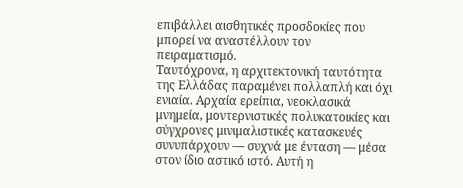επιβάλλει αισθητικές προσδοκίες που μπορεί να αναστέλλουν τον πειραματισμό.
Ταυτόχρονα, η αρχιτεκτονική ταυτότητα της Ελλάδας παραμένει πολλαπλή και όχι ενιαία. Αρχαία ερείπια, νεοκλασικά μνημεία, μοντερνιστικές πολυκατοικίες και σύγχρονες μινιμαλιστικές κατασκευές συνυπάρχουν — συχνά με ένταση — μέσα στον ίδιο αστικό ιστό. Αυτή η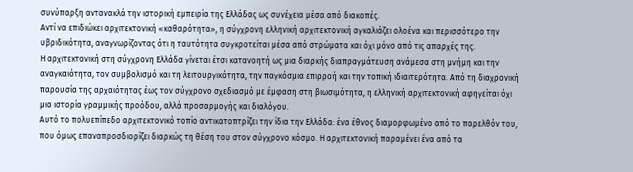συνύπαρξη αντανακλά την ιστορική εμπειρία της Ελλάδας ως συνέχεια μέσα από διακοπές.
Αντί να επιδιώκει αρχιτεκτονική «καθαρότητα», η σύγχρονη ελληνική αρχιτεκτονική αγκαλιάζει ολοένα και περισσότερο την υβριδικότητα, αναγνωρίζοντας ότι η ταυτότητα συγκροτείται μέσα από στρώματα και όχι μόνο από τις απαρχές της.
Η αρχιτεκτονική στη σύγχρονη Ελλάδα γίνεται έτσι κατανοητή ως μια διαρκής διαπραγμάτευση ανάμεσα στη μνήμη και την αναγκαιότητα, τον συμβολισμό και τη λειτουργικότητα, την παγκόσμια επιρροή και την τοπική ιδιαιτερότητα. Από τη διαχρονική παρουσία της αρχαιότητας έως τον σύγχρονο σχεδιασμό με έμφαση στη βιωσιμότητα, η ελληνική αρχιτεκτονική αφηγείται όχι μια ιστορία γραμμικής προόδου, αλλά προσαρμογής και διαλόγου.
Αυτό το πολυεπίπεδο αρχιτεκτονικό τοπίο αντικατοπτρίζει την ίδια την Ελλάδα: ένα έθνος διαμορφωμένο από το παρελθόν του, που όμως επαναπροσδιορίζει διαρκώς τη θέση του στον σύγχρονο κόσμο. Η αρχιτεκτονική παραμένει ένα από τα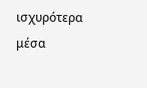ισχυρότερα μέσα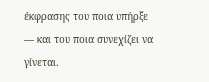έκφρασης του ποια υπήρξε — και του ποια συνεχίζει να γίνεται.